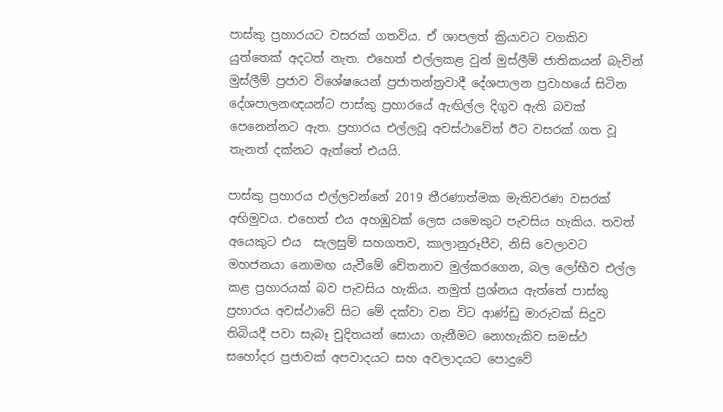පාස්කු ප්‍රහාරයට වසරක් ගතවිය. ඒ ශාපලත් ක්‍රියාවට වගකිව යුත්තෙක් අදටත් නැත. එහෙත් එල්ලකළ වුන් මුස්ලීම් ජාතිකයන් බැවින් මුස්ලීම් ප්‍රජාව විශේෂයෙන් ප්‍රජාතන්ත්‍රවාදී දේශපාලන ප්‍රවාහයේ සිටින දේශපාලනඥයන්ට පාස්කු ප්‍රහාරයේ ඇඟිල්ල දිගුව ඇති බවක් පෙනෙන්නට ඇත. ප්‍රහාරය එල්ලවූ අවස්ථාවේත් ඊට වසරක් ගත වූ තැනත් දක්නට ඇත්තේ එයයි.

පාස්කු ප්‍රහාරය එල්ලවන්නේ 2019 තීරණාත්මක මැතිවරණ වසරක් අභිමුවය. එහෙත් එය අහඹුවක් ලෙස යමෙකුට පැවසිය හැකිය. තවත් අයෙකුට එය  සැලසුම් සහගතව, කාලානුරූපීව, නිසි වෙලාවට මහජනයා නොමඟ යැවීමේ චේතනාව මුල්කරගෙන, බල ලෝභීව එල්ල කළ ප්‍රහාරයක් බව පැවසිය හැකිය. නමුත් ප්‍රශ්නය ඇත්තේ පාස්කු ප්‍රහාරය අවස්ථාවේ සිට මේ දක්වා වන විට ආණ්ඩු මාරුවක් සිදුව තිබියදී පවා සැබෑ චුදිතයන් සොයා ගැනීමට නොහැකිව සමස්ථ සහෝදර ප්‍රජාවක් අපවාදයට සහ අවලාදයට පොදුවේ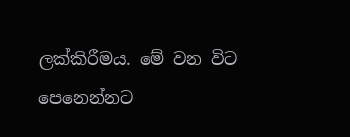ලක්කිරීමය. මේ වන විට පෙනෙන්නට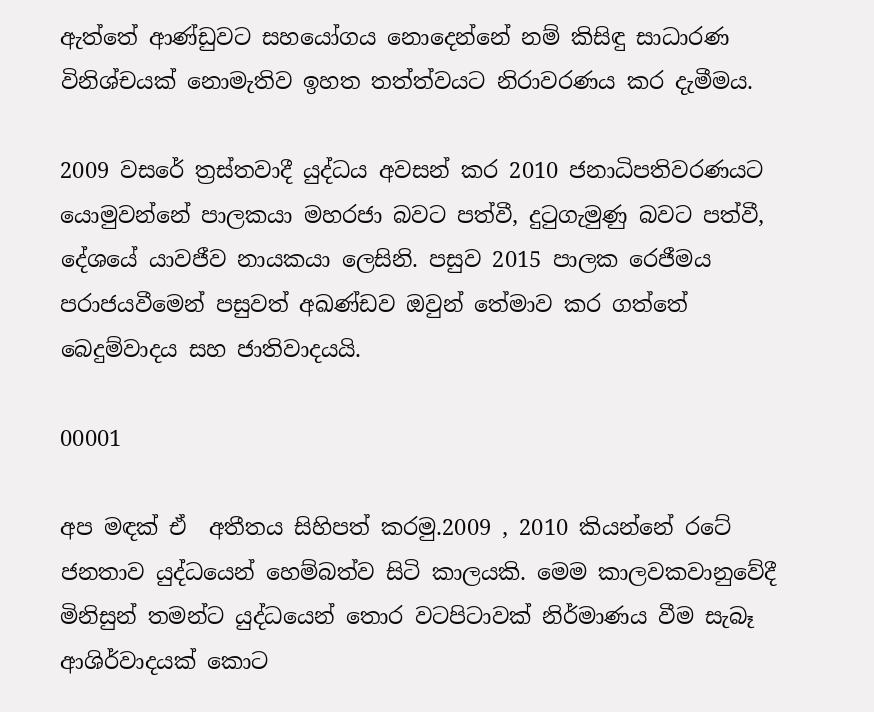ඇත්තේ ආණ්ඩුවට සහයෝගය නොදෙන්නේ නම් කිසිඳු සාධාරණ විනිශ්චයක් නොමැතිව ඉහත තත්ත්වයට නිරාවරණය කර දැමීමය.

2009 වසරේ ත්‍රස්තවාදී යුද්ධය අවසන් කර 2010 ජනාධිපතිවරණයට යොමුවන්නේ පාලකයා මහරජා බවට පත්වී, දුටුගැමුණු බවට පත්වී, දේශයේ යාවජීව නායකයා ලෙසිනි. පසුව 2015 පාලක රෙජීමය පරාජයවීමෙන් පසුවත් අඛණ්ඩව ඔවුන් තේමාව කර ගත්තේ බෙදුම්වාදය සහ ජාතිවාදයයි.

00001

අප මඳක් ඒ  අතීතය සිහිපත් කරමු.2009 , 2010 කියන්නේ රටේ ජනතාව යුද්ධයෙන් හෙම්බත්ව සිටි කාලයකි. මෙම කාලවකවානුවේදී මිනිසුන් තමන්ට යුද්ධයෙන් තොර වටපිටාවක් නිර්මාණය වීම සැබෑ ආශිර්වාදයක් කොට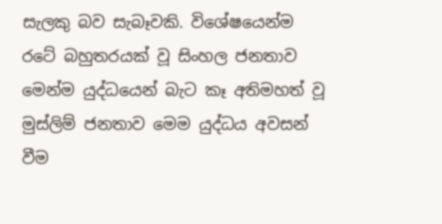සැලකු බව සැබෑවකි. විශේෂයෙන්ම රටේ බහුතරයක් වූ සිංහල ජනතාව මෙන්ම යුද්ධයෙන් බැට කෑ අතිමහත් වූ මුස්ලිම් ජනතාව මෙම යුද්ධය අවසන් වීම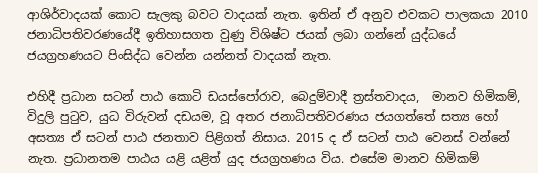ආශිර්වාදයක් කොට සැලකු බවට වාදයක් නැත. ඉතින් ඒ අනුව එවකට පාලකයා 2010 ජනාධිපතිවරණයේදී ඉතිහාසගත වුණු විශිෂ්ට ජයක් ලබා ගන්නේ යුද්ධයේ ජයග්‍රහණයට පිංසිද්ධ වෙන්න යන්නත් වාදයක් නැත.

එහිදී ප්‍රධාන සටන් පාඨ කොටි ඩයස්පෝරාව, බෙදුම්වාදී ත්‍රස්තවාදය,  මානව හිමිකම්, විදුලි පුටුව, යුධ විරුවන් දඩයම, වූ අතර ජනාධිපතිවරණය ජයගත්තේ සත්‍ය හෝ අසත්‍ය ඒ සටන් පාඨ ජනතාව පිළිගත් නිසාය. 2015 ද ඒ සටන් පාඨ වෙනස් වන්නේ නැත. ප්‍රධානතම පාඨය යළි යළිත් යුද ජයග්‍රහණය විය. එසේම මානව හිමිකම්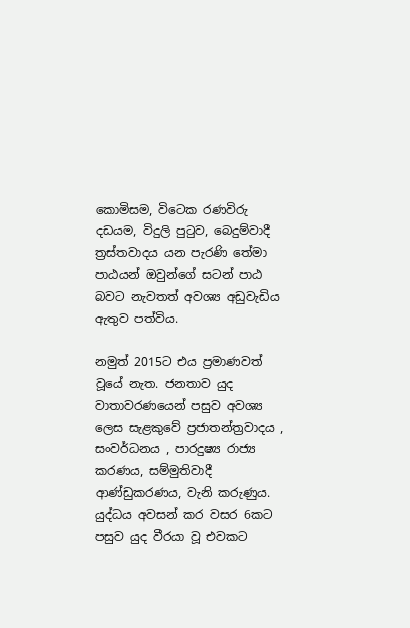කොමිසම, විටෙක රණවිරු දඩයම, විදුලි පුටුව, බෙදුම්වාදී ත්‍රස්තවාදය යන පැරණි තේමා පාඨයන් ඔවුන්ගේ සටන් පාඨ බවට නැවතත් අවශ්‍ය අඩුවැඩිය ඇතුව පත්විය.

නමුත් 2015ට එය ප්‍රමාණවත් වූයේ නැත. ජනතාව යුද වාතාවරණයෙන් පසුව අවශ්‍ය ලෙස සැළකුවේ ප්‍රජාතන්ත්‍රවාදය , සංවර්ධනය , පාරදුෂ්‍ය රාජ්‍ය කරණය, සම්මුතිවාදී ආණ්ඩුකරණය, වැනි කරුණුය. යුද්ධය අවසන් කර වසර 6කට පසුව යුද වීරයා වූ එවකට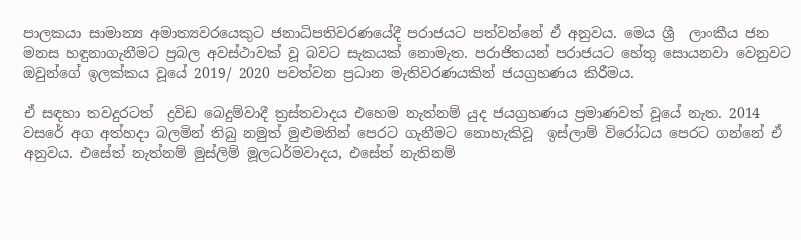පාලකයා සාමාන්‍ය අමාත්‍යවරයෙකුට ජනාධිපතිවරණයේදී පරාජයට පත්වන්නේ ඒ අනුවය. මෙය ශ්‍රී  ලාංකීය ජන මනස හඳුනාගැනීමට ප්‍රබල අවස්ථාවක් වූ බවට සැකයක් නොමැත. පරාජිතයන් පරාජයට හේතු සොයනවා වෙනුවට ඔවුන්ගේ ඉලක්කය වූයේ 2019/ 2020 පවත්වන ප්‍රධාන මැතිවරණයකින් ජයග්‍රහණය කිරීමය.

ඒ සඳහා තවදුරටත්  ද්‍රවිඩ බෙදුම්වාදී ත්‍රස්තවාදය එහෙම නැත්නම් යුද ජයග්‍රහණය ප්‍රමාණවත් වූයේ නැත. 2014 වසරේ අග අත්හදා බලමින් තිබු නමුත් මුළුමනින් පෙරට ගැනීමට නොහැකිවූ  ඉස්ලාම් විරෝධය පෙරට ගන්නේ ඒ අනුවය. එසේත් නැත්නම් මුස්ලිම් මූලධර්මවාදය, එසේත් නැතිනම්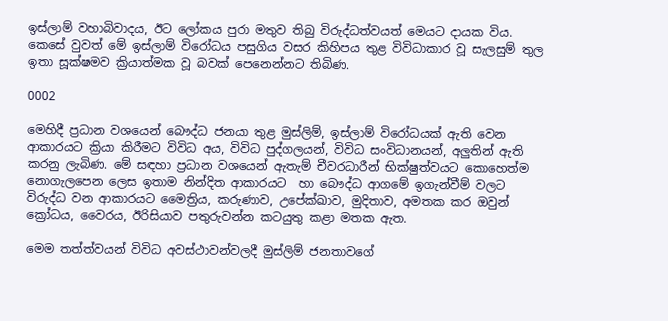ඉස්ලාම් වහාබිවාදය, ඊට ලෝකය පුරා මතුව තිබු විරුද්ධත්වයත් මෙයට දායක විය. කෙසේ වුවත් මේ ඉස්ලාම් විරෝධය පසුගිය වසර කිහිපය තුළ විවිධාකාර වූ සැලසුම් තුල ඉතා සූක්ෂමව ‍ක්‍රියාත්මක වූ බවක් පෙනෙන්නට තිබිණ.

0002

මෙහිදී ප්‍රධාන වශයෙන් බෞද්ධ ජනයා තුළ මුස්ලිම්, ඉස්ලාම් විරෝධයක් ඇති වෙන ආකාරයට ක්‍රියා කිරීමට විවිධ අය, විවිධ පුද්ගලයන්, විවිධ සංවිධානයන්, අලුතින් ඇති කරනු ලැබිණ. මේ සඳහා ප්‍රධාන වශයෙන් ඇතැම් චීවරධාරීන් භික්ෂුත්වයට කොහෙත්ම නොගැලපෙන ලෙස ඉතාම නින්දිත ආකාරයට  හා බෞද්ධ ආගමේ ඉගැන්වීම් වලට විරුද්ධ වන ආකාරයට මෛත්‍රිය, කරුණාව, උපේක්ඛාව, මුදිතාව, අමතක කර ඔවුන් ක්‍රෝධය, වෛරය, ඊරිසියාව පතුරුවන්න කටයුතු කළා මතක ඇත.

මෙම තත්ත්වයන් විවිධ අවස්ථාවන්වලදී මුස්ලිම් ජනතාවගේ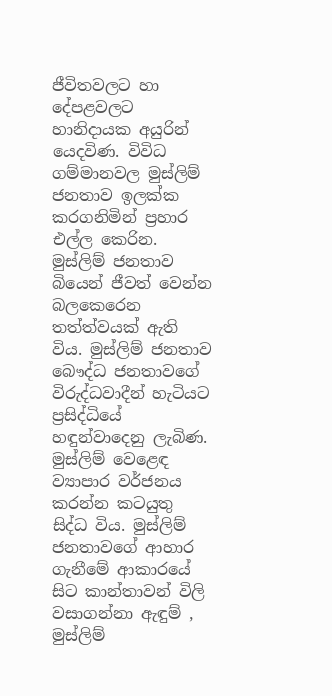ජීවිතවලට හා දේපළවලට හානිදායක අයුරින් යෙදවිණ. විවිධ ගම්මානවල මුස්ලිම් ජනතාව ඉලක්ක කරගනිමින් ප්‍රහාර  එල්ල කෙරින. මුස්ලිම් ජනතාව බියෙන් ජීවත් වෙන්න බලකෙරෙන තත්ත්වයක් ඇති විය. මුස්ලිම් ජනතාව බෞද්ධ ජනතාවගේ විරුද්ධවාදීන් හැටියට ප්‍රසිද්ධියේ හඳුන්වාදෙනු ලැබිණ. මුස්ලිම් වෙළෙඳ ව්‍යාපාර වර්ජනය කරන්න කටයුතු සිද්ධ විය. මුස්ලිම් ජනතාවගේ ආහාර ගැනීමේ ආකාරයේ සිට කාන්තාවන් විලි වසාගන්නා ඇඳුම් , මුස්ලිම්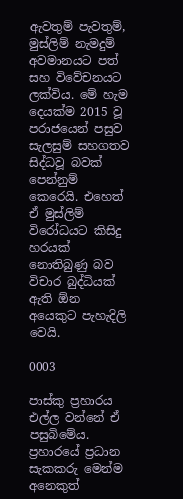ඇවතුම් පැවතුම්, මුස්ලිම් නැමදුම් අවමානයට පත් සහ විවේචනයට ලක්විය. මේ හැම දෙයක්ම 2015 වූ පරාජයෙන් පසුව සැලසුම් සහගතව සිද්ධවූ බවක් පෙන්නුම් කෙරෙයි. එහෙත් ඒ මුස්ලිම් විරෝධයට කිසිදු හරයක් නොතිබුණු බව විචාර බුද්ධියක් ඇති ඕන අයෙකුට පැහැදිලි වෙයි.

0003

පාස්කු ප්‍රහාරය එල්ල වන්නේ ඒ පසුබිමේය. ප්‍රහාරයේ ප්‍රධාන සැකකරු මෙන්ම අනෙකුත්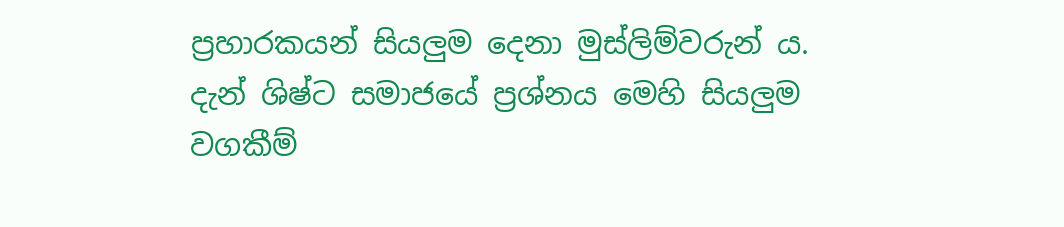ප්‍රහාරකයන් සියලුම දෙනා මුස්ලිම්වරුන් ය. දැන් ශිෂ්ට සමාජයේ ප්‍රශ්නය මෙහි සියලුම වගකීම්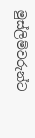මුස්ලිම්වරුන්ට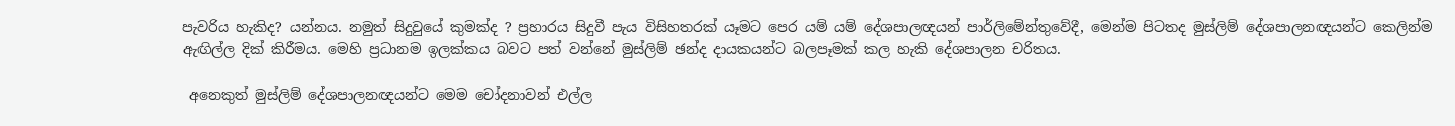පැවරිය හැකිද? යන්නය. නමුත් සිදුවුයේ කුමක්ද ? ප්‍රහාරය සිදුවී පැය විසිහතරක් යෑමට පෙර යම් යම් දේශපාලඥයන් පාර්ලිමේන්තුවේදී, මෙන්ම පිටතද මුස්ලිම් දේශපාලනඥයන්ට කෙලින්ම ඇඟිල්ල දික් කිරීමය. මෙහි ප්‍රධානම ඉලක්කය බවට පත් වන්නේ මුස්ලිම් ඡන්ද දායකයන්ට බලපෑමක් කල හැකි දේශපාලන චරිතය.

 අනෙකුත් මුස්ලිම් දේශපාලනඥයන්ට මෙම චෝදනාවන් එල්ල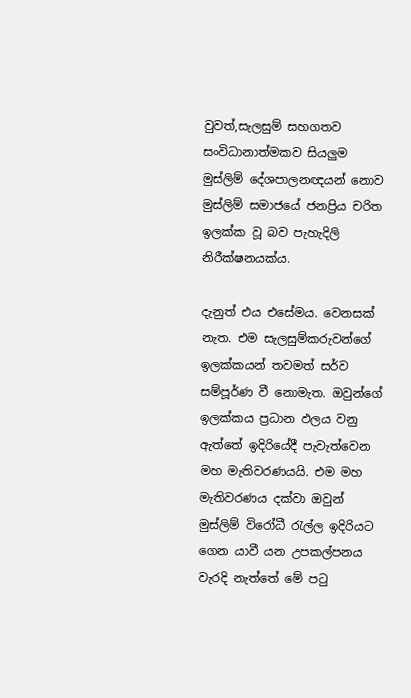වුවත්,සැලසුම් සහගතව සංවිධානාත්මකව සියලුම මුස්ලිම් දේශපාලනඥයන් නොව මුස්ලිම් සමාජයේ ජනප්‍රිය චරිත  ඉලක්ක වූ බව පැහැදිලි නිරීක්ෂනයක්ය.

දැනුත් එය එසේමය. වෙනසක් නැත. එම සැලසුම්කරුවන්ගේ ඉලක්කයන් තවමත් සර්ව සම්පූර්ණ වී නොමැත. ඔවුන්ගේ ඉලක්කය ප්‍රධාන ඵලය වනු ඇත්තේ ඉදිරියේදී පැවැත්වෙන මහ මැතිවරණයයි. එම මහ මැතිවරණය දක්වා ඔවුන් මුස්ලිම් විරෝධී රැල්ල ඉදිරියට ගෙන යාවී යන උපකල්පනය වැරදි නැත්තේ මේ පටු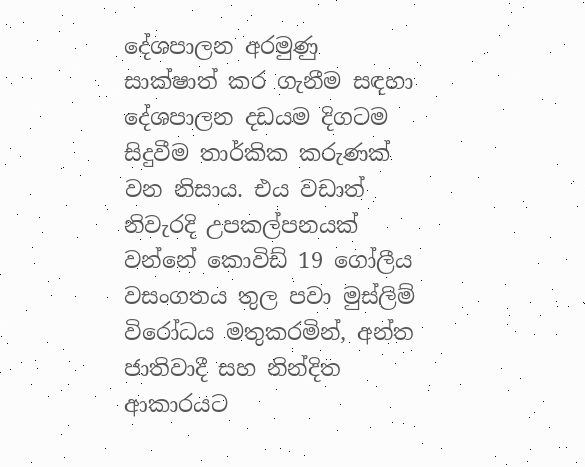දේශපාලන අරමුණු සාක්ෂාත් කර ගැනීම සඳහා දේශපාලන දඩයම දිගටම සිදුවීම තාර්කික කරුණක් වන නිසාය. එය වඩාත් නිවැරදි උපකල්පනයක් වන්නේ කොවිඩ් 19 ගෝලීය වසංගතය තුල පවා මුස්ලිම් විරෝධය මතුකරමින්, අන්ත ජාතිවාදී සහ නින්දිත ආකාරයට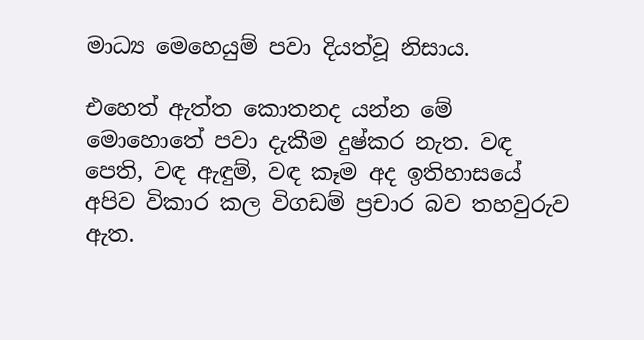මාධ්‍ය මෙහෙයුම් පවා දියත්වූ නිසාය.

එහෙත් ඇත්ත කොතනද යන්න මේ මොහොතේ පවා දැකීම දුෂ්කර නැත. වඳ පෙති, වඳ ඇඳුම්, වඳ කෑම අද ඉතිහාසයේ අපිව විකාර කල විගඩම් ප්‍රචාර බව තහවුරුව ඇත.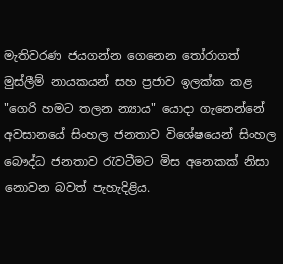මැතිවරණ ජයගන්න ගෙනෙන තෝරාගත් මුස්ලීම් නායකයන් සහ ප්‍රජාව ඉලක්ක කළ "ගෙරි හමට තලන න්‍යාය" යොදා ගැනෙන්නේ අවසානයේ සිංහල ජනතාව විශේෂයෙන් සිංහල බෞද්ධ ජනතාව රැවටීමට මිස අනෙකක් නිසා නොවන බවත් පැහැදිළිය.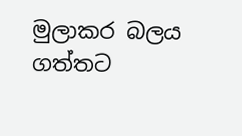මුලාකර බලය ගත්තට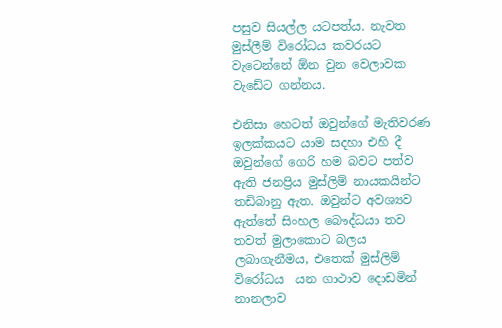පසුව සියල්ල යටපත්ය. නැවත මුස්ලීම් විරෝධය කවරයට වැටෙන්නේ ඕන වුන වෙලාවක වැඩේට ගන්නය.

එනිසා හෙටත් ඔවුන්ගේ මැතිවරණ ඉලක්කයට යාම සදහා එහි දී ඔවුන්ගේ ගෙරි හම බවට පත්ව ඇති ජනප්‍රිය මුස්ලිම් නායකයින්ට  තඩිබානු ඇත. ඔවුන්ට අවශ්‍යව ඇත්තේ සිංහල බෞද්ධයා තව තවත් මුලාකොට බලය ලබාගැනීමය, එතෙක් මුස්ලිම් විරෝධය  යන ගාථාව දොඩමින් නානලාව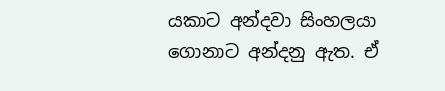යකාට අන්දවා සිංහලයා ගොනාට අන්දනු ඇත. ඒ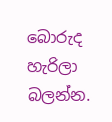බොරුද හැරිලා බලන්න.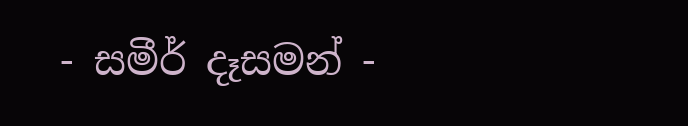- සමීර් දෑසමන් -